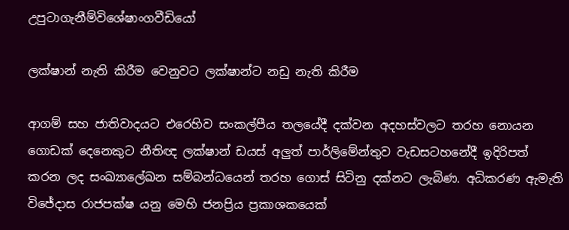උපුටාගැනීම්විශේෂාංගවීඩියෝ

ලක්ෂාන් නැති කිරීම වෙනුවට ලක්ෂාන්ට නඩු නැති කිරීම

ආගම් සහ ජාතිවාදයට එරෙහිව සංකල්පීය තලයේදී දක්වන අදහස්වලට තරහ නොයන ගොඩක් දෙනෙකුට නීතිඥ ලක්ෂාන් ඩයස් අලුත් පාර්ලිමේන්තුව වැඩසටහනේදී ඉදිරිපත් කරන ලද සංඛ්‍යාලේඛන සම්බන්ධයෙන් තරහ ගොස් සිටිනු දක්නට ලැබිණ. අධිකරණ ඇමැති විජේදාස රාජපක්ෂ යනු මෙහි ජනප්‍රිය ප්‍රකාශකයෙක්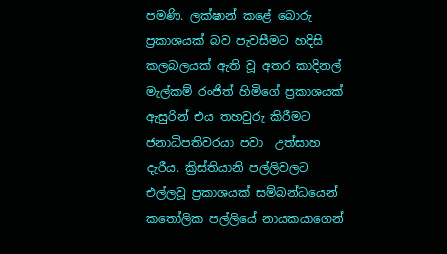පමණි. ලක්ෂාන් කළේ බොරු ප්‍රකාශයක් බව පැවසීමට හදිසි කලබලයක් ඇති වූ අතර කාදිනල් මැල්කම් රංජිත් හිමිගේ ප්‍රකාශයක් ඇසුරින් එය තහවුරු කිරීමට ජනාධිපතිවරයා පවා  උත්සාහ දැරීය. ක්‍රිස්තියානි පල්ලිවලට එල්ලවූ ප්‍රකාශයක් සම්බන්ධයෙන් කතෝලික පල්ලියේ නායකයාගෙන්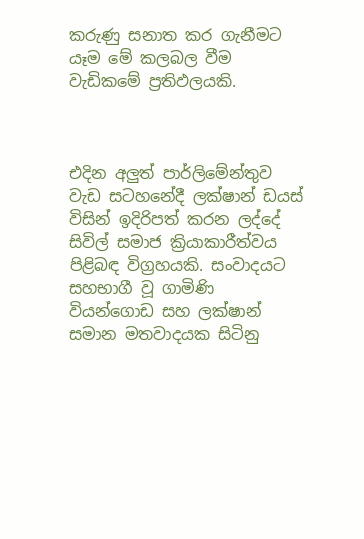කරුණු සනාත කර ගැනීමට යෑම මේ කලබල වීම වැඩිකමේ ප්‍රතිඵලයකි.



එදින අලුත් පාර්ලිමේන්තුව වැඩ සටහනේදී ලක්ෂාන් ඩයස් විසින් ඉදිරිපත් කරන ලද්දේ සිවිල් සමාජ ක්‍රියාකාරීත්වය පිළිබඳ විග්‍රහයකි. සංවාදයට සහභාගී වූ ගාමිණි වියන්ගොඩ සහ ලක්ෂාන් සමාන මතවාදයක සිටිනු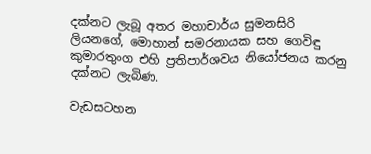දක්නට ලැබූ අතර මහාචාර්ය සුමනසිරි ලියනගේ, මොහාන් සමරනායක සහ ගෙවිඳු කුමාරතුංග එහි ප්‍රතිපාර්ශවය නියෝජනය කරනු දක්නට ලැබිණ.

වැඩසටහන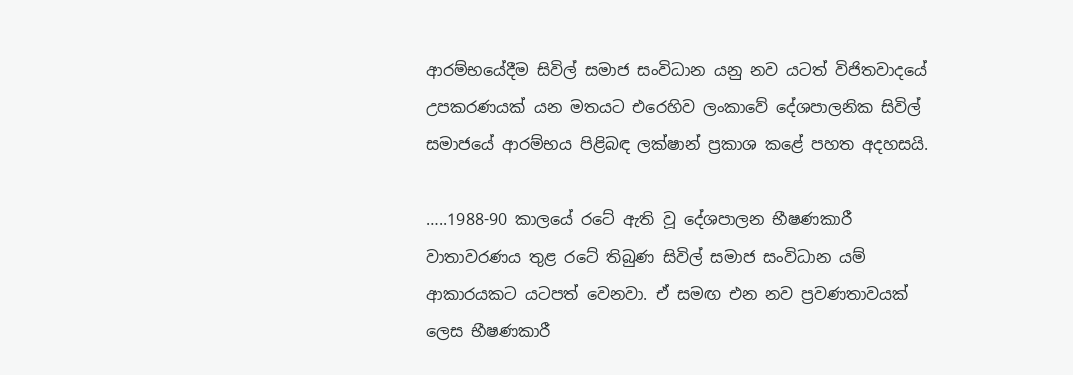ආරම්භයේදීම සිවිල් සමාජ සංවිධාන යනු නව යටත් විජිතවාදයේ උපකරණයක් යන මතයට එරෙහිව ලංකාවේ දේශපාලනික සිවිල් සමාජයේ ආරම්භය පිළිබඳ ලක්ෂාන් ප්‍රකාශ කළේ පහත අදහසයි.

…..1988-90 කාලයේ රටේ ඇති වූ දේශපාලන භීෂණකාරී වාතාවරණය තුළ රටේ තිබුණ සිවිල් සමාජ සංවිධාන යම් ආකාරයකට යටපත් වෙනවා. ඒ සමඟ එන නව ප්‍රවණතාවයක් ලෙස භීෂණකාරී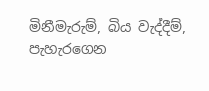මිනීමැරුම්, බිය වැද්දීම්, පැහැරගෙන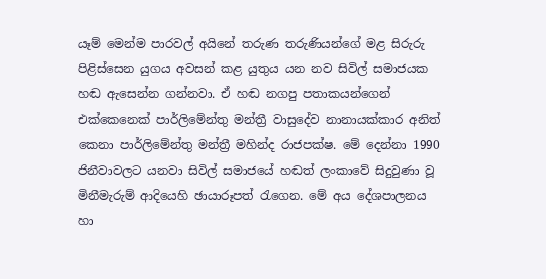යෑම් මෙන්ම පාරවල් අයිනේ තරුණ තරුණියන්ගේ මළ සිරුරු පිළිස්සෙන යුගය අවසන් කළ යුතුය යන නව සිවිල් සමාජයක හඬ ඇසෙන්න ගන්නවා. ඒ හඬ නගපු පතාකයන්ගෙන් එක්කෙනෙක් පාර්ලිමේන්තු මන්ත්‍රී වාසුදේව නානායක්කාර අනිත් කෙනා පාර්ලිමේන්තු මන්ත්‍රී මහින්ද රාජපක්ෂ. මේ දෙන්නා 1990 ජිනීවාවලට යනවා සිවිල් සමාජයේ හඬත් ලංකාවේ සිදුවුණා වූ මිනීමැරුම් ආදියෙහි ඡායාරූපත් රැගෙන. මේ අය දේශපාලනය හා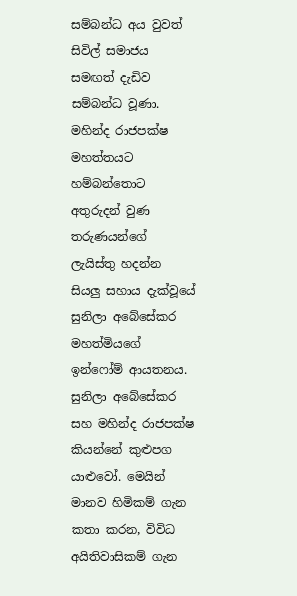සම්බන්ධ අය වුවත් සිවිල් සමාජය සමඟත් දැඩිව සම්බන්ධ වූණා. මහින්ද රාජපක්ෂ මහත්තයට හම්බන්තොට අතුරුදන් වුණ තරුණයන්ගේ ලැයිස්තු හදන්න සියලු සහාය දැක්වූයේ සුනිලා අබේසේකර මහත්මියගේ ඉන්ෆෝම් ආයතනය. සුනිලා අබේසේකර සහ මහින්ද රාජපක්ෂ කියන්නේ කුළුපග යාළුවෝ. මෙයින් මානව හිමිකම් ගැන කතා කරන, විවිධ අයිතිවාසිකම් ගැන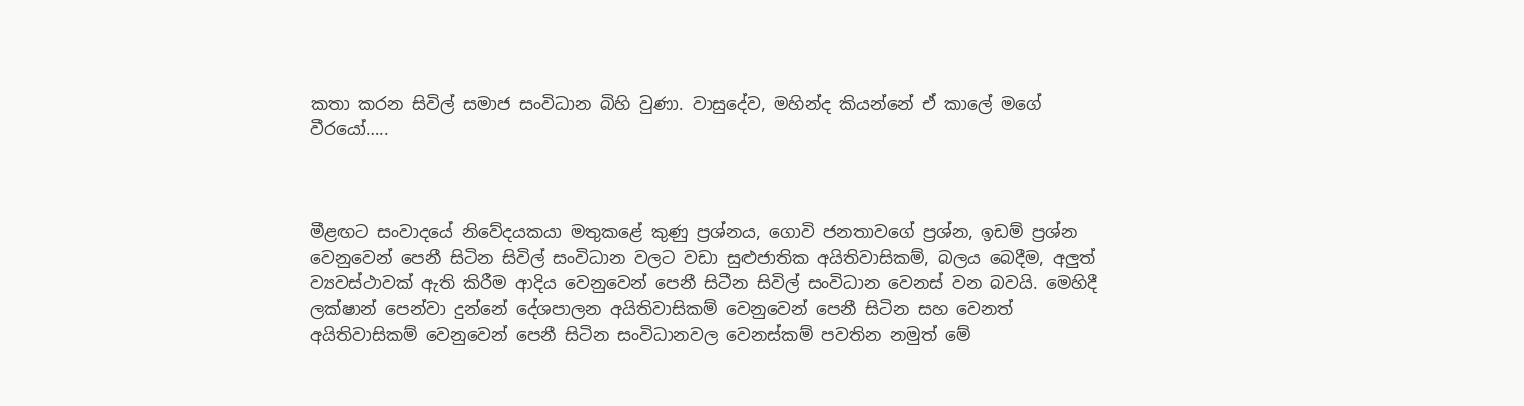කතා කරන සිවිල් සමාජ සංවිධාන බිහි වුණා. වාසුදේව, මහින්ද කියන්නේ ඒ කාලේ මගේ වීරයෝ…..



මීළඟට සංවාදයේ නිවේදයකයා මතුකළේ කුණු ප්‍රශ්නය, ගොවි ජනතාවගේ ප්‍රශ්න, ඉඩම් ප්‍රශ්න වෙනුවෙන් පෙනී සිටින සිවිල් සංවිධාන වලට වඩා සුළුජාතික අයිතිවාසිකම්, බලය බෙදීම, අලුත් ව්‍යවස්ථාවක් ඇති කිරීම ආදිය වෙනුවෙන් පෙනී සිටීන සිවිල් සංවිධාන වෙනස් වන බවයි. මෙහිදී ලක්ෂාන් පෙන්වා දුන්නේ දේශපාලන අයිතිවාසිකම් වෙනුවෙන් පෙනී සිටින සහ වෙනත් අයිතිවාසිකම් වෙනුවෙන් පෙනී සිටින සංවිධානවල වෙනස්කම් පවතින නමුත් මේ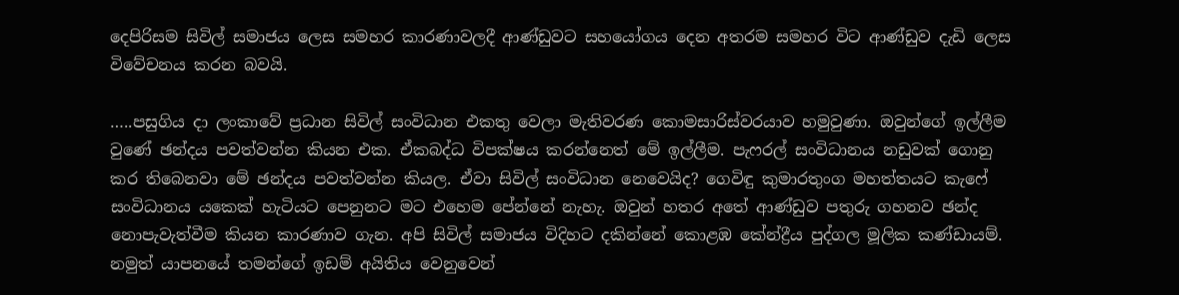දෙපිරිසම සිවිල් සමාජය ලෙස සමහර කාරණාවලදී ආණ්ඩුවට සහයෝගය දෙන අතරම සමහර විට ආණ්ඩුව දැඩි ලෙස විවේචනය කරන බවයි.

…..පසුගිය දා ලංකාවේ ප්‍රධාන සිවිල් සංවිධාන එකතු වෙලා මැතිවරණ කොමසාරිස්වරයාව හමුවුණා. ඔවුන්ගේ ඉල්ලීම වුණේ ඡන්දය පවත්වන්න කියන එක. ඒකබද්ධ විපක්ෂය කරන්නෙත් මේ ඉල්ලීම. පැෆරල් සංවිධානය නඩුවක් ගොනු කර තිබෙනවා මේ ඡන්දය පවත්වන්න කියල. ඒවා සිවිල් සංවිධාන නෙවෙයිද? ගෙවිඳු කුමාරතුංග මහත්තයට කැෆේ සංවිධානය යකෙක් හැටියට පෙනුනට මට එහෙම පේන්නේ නැහැ. ඔවුන් හතර අතේ ආණ්ඩුව පතුරු ගහනව ඡන්ද නොපැවැත්වීම කියන කාරණාව ගැන. අපි සිවිල් සමාජය විදිහට දකින්නේ කොළඹ කේන්ද්‍රීය පුද්ගල මූලික කණ්ඩායම්. නමුත් යාපනයේ තමන්ගේ ඉඩම් අයිතිය වෙනුවෙන්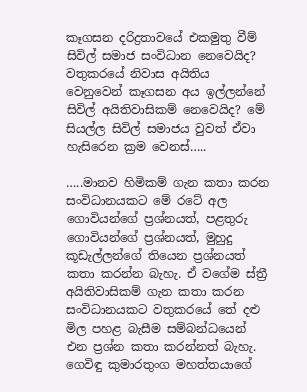කෑගසන දරිද්‍රතාවයේ එකමුතු වීම් සිවිල් සමාජ සංවිධාන නෙවෙයිද? වතුකරයේ නිවාස අයිතිය වෙනුවෙන් කෑගසන අය ඉල්ලන්නේ සිවිල් අයිතිවාසිකම් නෙවෙයිද? මේ සියල්ල සිවිල් සමාජය වුවත් ඒවා හැසිරෙන ක්‍රම වෙනස්…..

…..මානව හිමිකම් ගැන කතා කරන සංවිධානයකට මේ රටේ අල ගොවියන්ගේ ප්‍රශ්නයත්, පළතුරු ගොවියන්ගේ ප්‍රශ්නයත්, මුහුදු කූඩැල්ලන්ගේ තියෙන ප්‍රශ්නයත් කතා කරන්න බැහැ. ඒ වගේම ස්ත්‍රී අයිතිවාසිකම් ගැන කතා කරන සංවිධානයකට වතුකරයේ තේ දළු මිල පහළ බැසීම සම්බන්ධයෙන් එන ප්‍රශ්න කතා කරන්නත් බැහැ. ගෙවිඳු කුමාරතුංග මහත්තයාගේ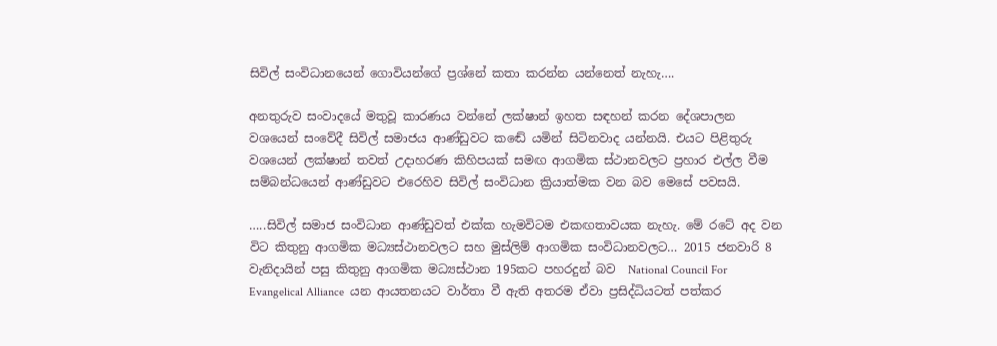සිවිල් සංවිධානයෙන් ගොවියන්ගේ ප්‍රශ්නේ කතා කරන්න යන්නෙත් නැහැ….

අනතුරුව සංවාදයේ මතුවූ කාරණය වන්නේ ලක්ෂාන් ඉහත සඳහන් කරන දේශපාලන වශයෙන් සංවේදී සිවිල් සමාජය ආණ්ඩුවට කඬේ යමින් සිටිනවාද යන්නයි. එයට පිළිතුරු වශයෙන් ලක්ෂාන් තවත් උදාහරණ කිහිපයක් සමඟ ආගමික ස්ථානවලට ප්‍රහාර එල්ල වීම සම්බන්ධයෙන් ආණ්ඩුවට එරෙහිව සිවිල් සංවිධාන ක්‍රියාත්මක වන බව මෙසේ පවසයි.

…..සිවිල් සමාජ සංවිධාන ආණ්ඩුවත් එක්ක හැමවිටම එකඟතාවයක නැහැ. මේ රටේ අද වන විට කිතුනු ආගමික මධ්‍යස්ථානවලට සහ මුස්ලිම් ආගමික සංවිධානවලට… 2015 ජනවාරි 8 වැනිදායින් පසු කිතුනු ආගමික මධ්‍යස්ථාන 195කට පහරදුන් බව  National Council For Evangelical Alliance  යන ආයතනයට වාර්තා වී ඇති අතරම ඒවා ප්‍රසිද්ධියටත් පත්කර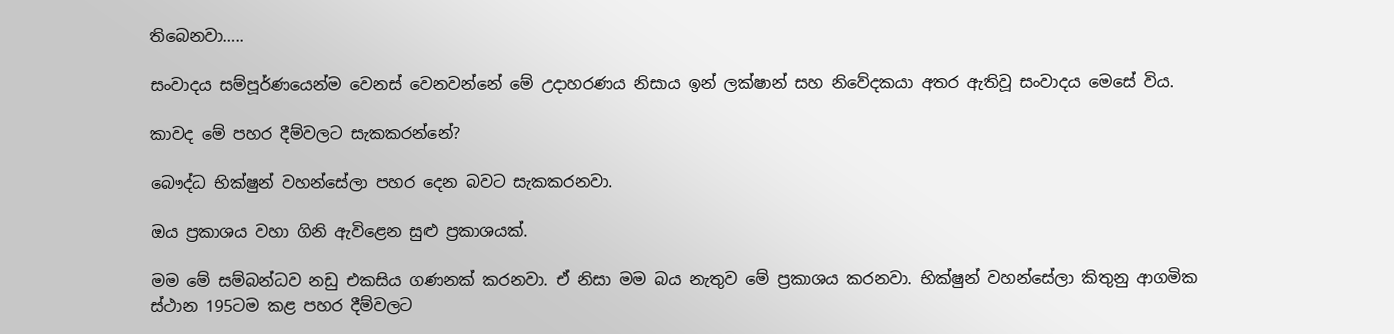තිබෙනවා…..

සංවාදය සම්පූර්ණයෙන්ම වෙනස් වෙනවන්නේ මේ උදාහරණය නිසාය ඉන් ලක්ෂාන් සහ නිවේදකයා අතර ඇතිවූ සංවාදය මෙසේ විය.

කාවද මේ පහර දීම්වලට සැකකරන්නේ?

බෞද්ධ භික්ෂුන් වහන්සේලා පහර දෙන බවට සැකකරනවා.

ඔය ප්‍රකාශය වහා ගිනි ඇවිළෙන සුළු ප්‍රකාශයක්.

මම මේ සම්බන්ධව නඩු එකසිය ගණනක් කරනවා. ඒ නිසා මම බය නැතුව මේ ප්‍රකාශය කරනවා. භික්ෂුන් වහන්සේලා කිතුනු ආගමික ස්ථාන 195ටම කළ පහර දීම්වලට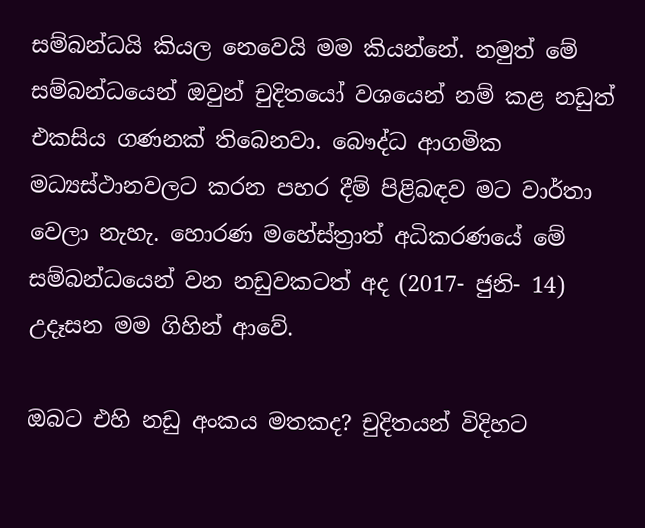සම්බන්ධයි කියල නෙවෙයි මම කියන්නේ. නමුත් මේ සම්බන්ධයෙන් ඔවුන් චුදිතයෝ වශයෙන් නම් කළ නඩුත් එකසිය ගණනක් තිබෙනවා. බෞද්ධ ආගමික මධ්‍යස්ථානවලට කරන පහර දීම් පිළිබඳව මට වාර්තා වෙලා නැහැ. හොරණ මහේස්ත්‍රාත් අධිකරණයේ මේ සම්බන්ධයෙන් වන නඩුවකටත් අද (2017- ජුනි- 14) උදෑසන මම ගිහින් ආවේ.

ඔබට එහි නඩු අංකය මතකද? චුදිතයන් විදිහට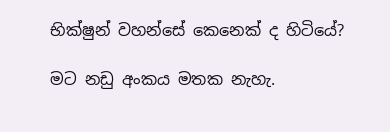භික්ෂුන් වහන්සේ කෙනෙක් ද හිටියේ?

මට නඩු අංකය මතක නැහැ.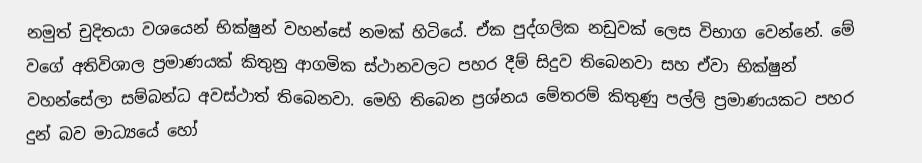නමුත් චුදිතයා වශයෙන් භික්ෂුන් වහන්සේ නමක් හිටියේ. ඒක පුද්ගලික නඩුවක් ලෙස විභාග වෙන්නේ. මේ වගේ අතිවිශාල ප්‍රමාණයක් කිතුනු ආගමික ස්ථානවලට පහර දීම් සිදුව තිබෙනවා සහ ඒවා භික්ෂුන් වහන්සේලා සම්බන්ධ අවස්ථාත් තිබෙනවා. මෙහි තිබෙන ප්‍රශ්නය මේතරම් කිතුණු පල්ලි ප්‍රමාණයකට පහර දුන් බව මාධ්‍යයේ හෝ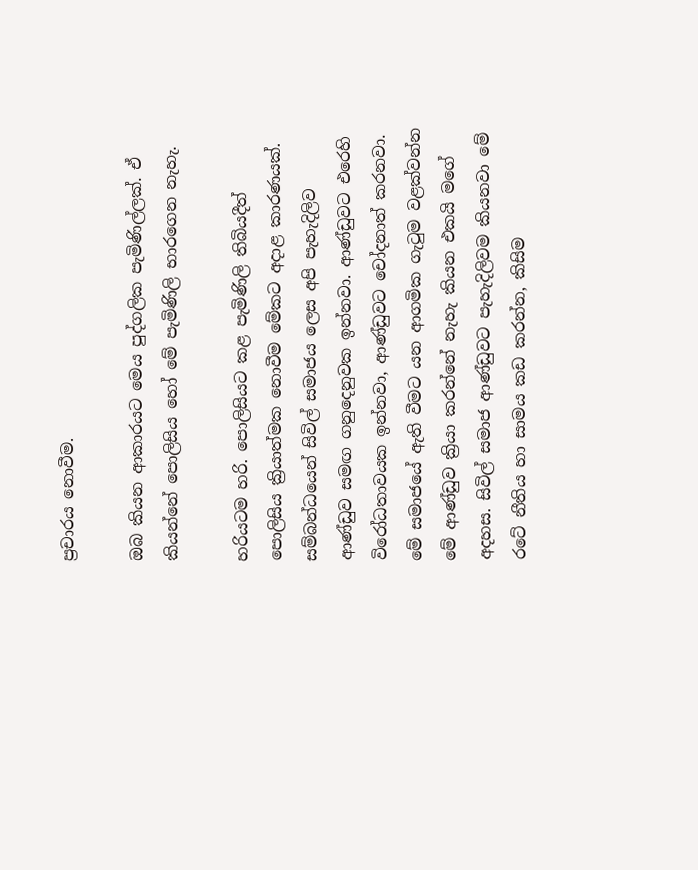ප්‍රචාරය නොවීම.

ඔබ කියන ආකාරයට මෙය පුද්ගලික පැමිණිල්ලක්. ඒ කියන්නේ පොලිසිය හෝ මේ පැමිණිලි භාරගෙන නැහැ.

හරියටම හරි. පොලිසියට කළ පැමිණිලි තිබියදීත් පොලිසිය ක්‍රියාත්මක නොවීම මේකට අදාළ කාරණයක්. සම්බන්ධයෙන් සිවිල් සමාජය ලෙස අපි පැහැදිලිව ආණ්ඩුව සමඟ ගනුදෙනුවක ඉන්නවා. ආණ්ඩුවට එරෙහි විරෝධතාවයක ඉන්නවා, ආණ්ඩුවට චෝදනාත් කරනවා. මේ සමාජයේ ඇති වීමට යන ආගමික ගැටුම වළක්වන්න මේ ආණ්ඩුව ක්‍රියා කරන්නේ නැහැ කියන එකයි මගේ අදහස. සිවිල් සමාජ ආණ්ඩුවට පැහැදිලිවම කියනවා මේ රටේ නීතිය හා සාමය කඩ කරන්න, කිසිම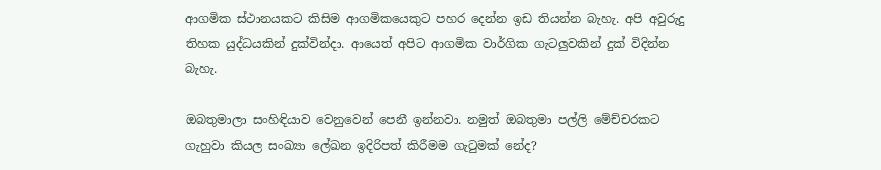ආගමික ස්ථානයකට කිසිම ආගමිකයෙකුට පහර දෙන්න ඉඩ තියන්න බැහැ. අපි අවුරුදු තිහක යුද්ධයකින් දුක්වින්දා. ආයෙත් අපිට ආගමික වාර්ගික ගැටලුවකින් දුක් විදින්න බැහැ.

ඔබතුමාලා සංහිඳියාව වෙනුවෙන් පෙනී ඉන්නවා. නමුත් ඔබතුමා පල්ලි මේච්චරකට ගැහුවා කියල සංඛ්‍යා ලේඛන ඉදිරිපත් කිරීමම ගැටුමක් නේද?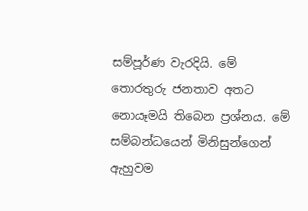සම්පූර්ණ වැරදියි. මේ තොරතුරු ජනතාව අතට නොයෑමයි තිබෙන ප්‍රශ්නය. මේ සම්බන්ධයෙන් මිනිසුන්ගෙන් ඇහුවම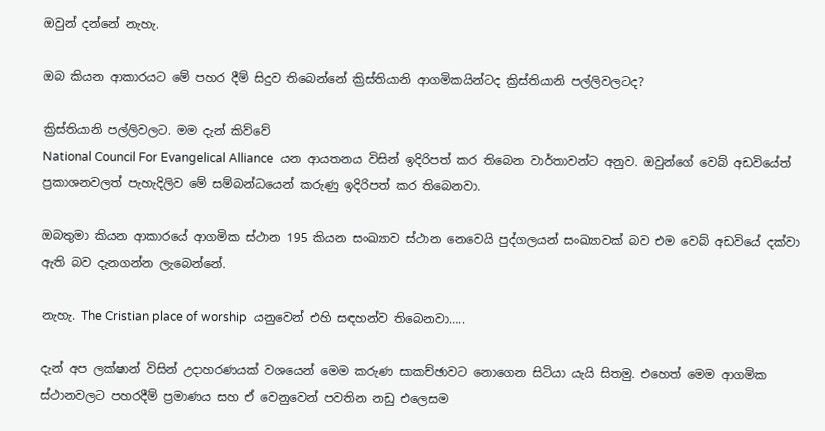ඔවුන් දන්නේ නැහැ.

ඔබ කියන ආකාරයට මේ පහර දීම් සිදුව තිබෙන්නේ ක්‍රිස්තියානි ආගමිකයින්ටද ක්‍රිස්තියානි පල්ලිවලටද?

ක්‍රිස්තියානි පල්ලිවලට. මම දැන් කිව්වේ
National Council For Evangelical Alliance  යන ආයතනය විසින් ඉදිරිපත් කර තිබෙන වාර්තාවන්ට අනුව. ඔවුන්ගේ වෙබ් අඩවියේත් ප්‍රකාශනවලත් පැහැදිලිව මේ සම්බන්ධයෙන් කරුණු ඉදිරිපත් කර තිබෙනවා.

ඔබතුමා කියන ආකාරයේ ආගමික ස්ථාන 195 කියන සංඛ්‍යාව ස්ථාන නෙවෙයි පුද්ගලයන් සංඛ්‍යාවක් බව එම වෙබ් අඩවියේ දක්වා ඇති බව දැනගන්න ලැබෙන්නේ.

නැහැ. The Cristian place of worship  යනුවෙන් එහි සඳහන්ව තිබෙනවා…..

දැන් අප ලක්ෂාන් විසින් උදාහරණයක් වශයෙන් මෙම කරුණ සාකච්ඡාවට නොගෙන සිටියා යැයි සිතමු. එහෙත් මෙම ආගමික ස්ථානවලට පහරදීම් ප්‍රමාණය සහ ඒ වෙනුවෙන් පවතින නඩු එලෙසම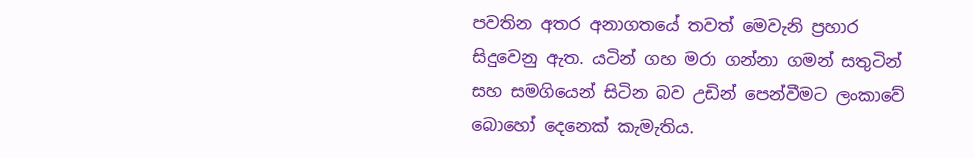පවතින අතර අනාගතයේ තවත් මෙවැනි ප්‍රහාර සිදුවෙනු ඇත. යටින් ගහ මරා ගන්නා ගමන් සතුටින් සහ සමගියෙන් සිටින බව උඩින් පෙන්වීමට ලංකාවේ බොහෝ දෙනෙක් කැමැතිය.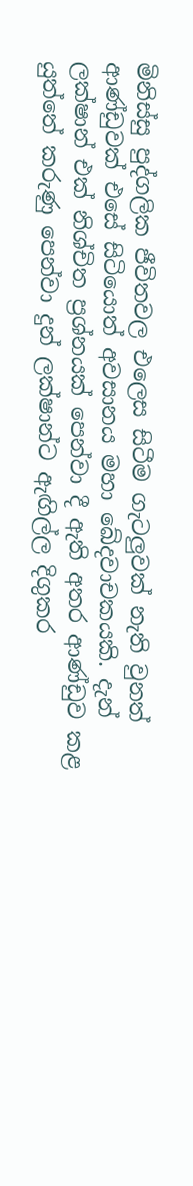මිනිස්සු පුද්ගලික ජීවිතවල එලෙස සිටීම ගැටලුවක් නැති වුනත් ආණ්ඩුවක් එසේ සිටියොත් අවසානය මහා ඛේදවාචකයකි. දැන් ලක්ෂාන් එක් නිශ්චිත ප්‍රශ්නයක් පෙන්වා දී ඇති අතර ආණ්ඩුව කළ යුත්තේ කරුණු පෙන්වා දුන් ලක්ෂාන්ට ඇඟිල්ල දිගුකර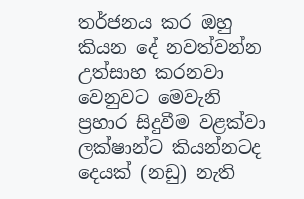තර්ජනය කර ඔහු කියන දේ නවත්වන්න උත්සාහ කරනවා වෙනුවට මෙවැනි ප්‍රහාර සිදුවීම වළක්වා ලක්ෂාන්ට කියන්නටද දෙයක් (නඩු) නැති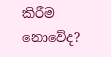කිරීම නොවේද?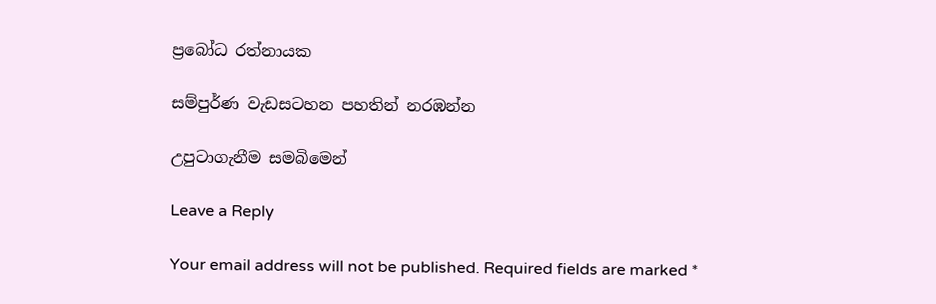ප්‍රබෝධ රත්නායක

සම්පුර්ණ වැඩසටහන පහතින් නරඹන්න

උපුටාගැනීම සමබිමෙන්

Leave a Reply

Your email address will not be published. Required fields are marked *